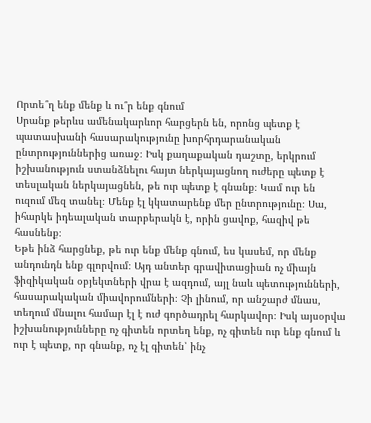Որտե՞ղ ենք մենք և ու՞ր ենք գնում
Սրանք թերևս ամենակարևոր հարցերն են, որոնց պետք է պատասխանի հասարակությունը խորհրդարանական ընտրություններից առաջ։ Իսկ քաղաքական դաշտը, երկրում իշխանություն ստանձնելու հայտ ներկայացնող ուժերը պետք է տեսլական ներկայացնեն, թե ուր պետք է գնանք։ Կամ ուր են ուզում մեզ տանել։ Մենք էլ կկատարենք մեր ընտրությունը։ Սա, իհարկե իդեալական տարբերակն է, որին ցավոք, հազիվ թե հասնենք։
Եթե ինձ հարցնեք, թե ուր ենք մենք գնում, ես կասեմ, որ մենք անդունդն ենք գլորվում։ Այդ անտեր գրավիտացիան ոչ միայն ֆիզիկական օբյեկտների վրա է ազդում, այլ նաև պետությունների, հասարակական միավորումների։ Չի լինում, որ անշարժ մնաս, տեղում մնալու համար էլ է ուժ գործադրել հարկավոր։ Իսկ այսօրվա իշխանությունները ոչ գիտեն որտեղ ենք, ոչ գիտեն ուր ենք գնում և ուր է պետք, որ գնանք, ոչ էլ գիտեն՝ ինչ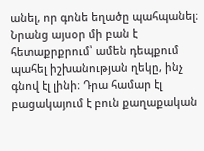անել, որ գոնե եղածը պահպանել։
Նրանց այսօր մի բան է հետաքրքրում՝ ամեն դեպքում պահել իշխանության ղեկը, ինչ գնով էլ լինի։ Դրա համար էլ բացակայում է բուն քաղաքական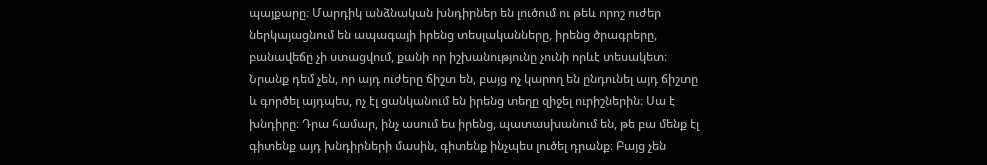պայքարը։ Մարդիկ անձնական խնդիրներ են լուծում ու թեև որոշ ուժեր ներկայացնում են ապագայի իրենց տեսլականները, իրենց ծրագրերը, բանավեճը չի ստացվում, քանի որ իշխանությունը չունի որևէ տեսակետ։ Նրանք դեմ չեն, որ այդ ուժերը ճիշտ են, բայց ոչ կարող են ընդունել այդ ճիշտը և գործել այդպես, ոչ էլ ցանկանում են իրենց տեղը զիջել ուրիշներին։ Սա է խնդիրը։ Դրա համար, ինչ ասում ես իրենց, պատասխանում են, թե բա մենք էլ գիտենք այդ խնդիրների մասին, գիտենք ինչպես լուծել դրանք։ Բայց չեն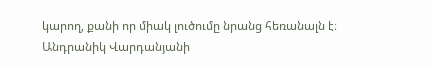կարող, քանի որ միակ լուծումը նրանց հեռանալն է։
Անդրանիկ Վարդանյանի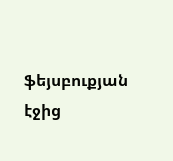ֆեյսբուքյան էջից